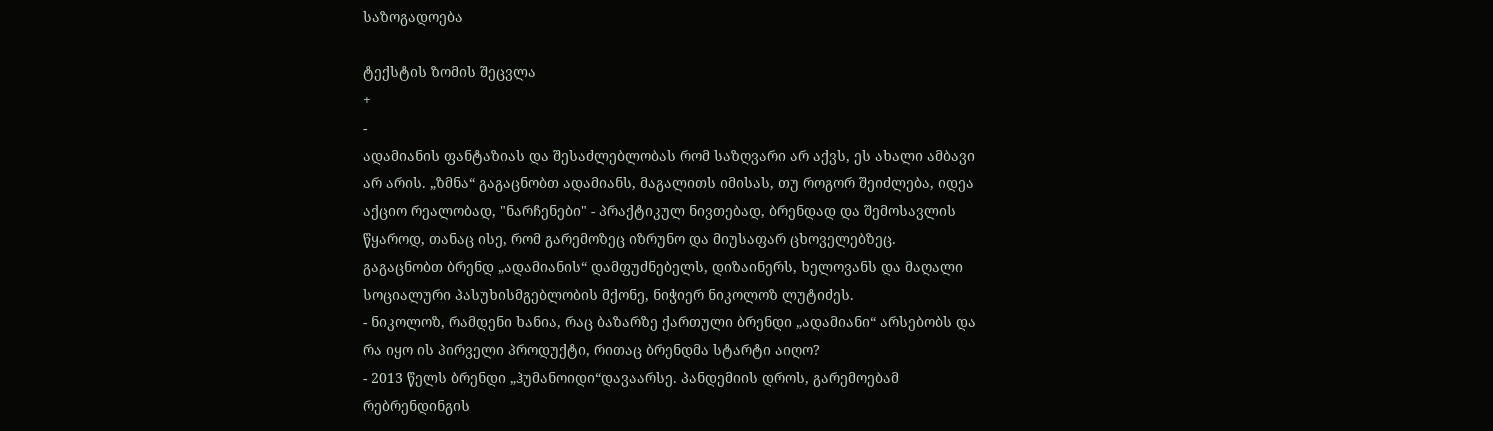საზოგადოება

ტექსტის ზომის შეცვლა
+
-
ადამიანის ფანტაზიას და შესაძლებლობას რომ საზღვარი არ აქვს, ეს ახალი ამბავი არ არის. „ზმნა“ გაგაცნობთ ადამიანს, მაგალითს იმისას, თუ როგორ შეიძლება, იდეა აქციო რეალობად, "ნარჩენები" - პრაქტიკულ ნივთებად, ბრენდად და შემოსავლის წყაროდ, თანაც ისე, რომ გარემოზეც იზრუნო და მიუსაფარ ცხოველებზეც.
გაგაცნობთ ბრენდ „ადამიანის“ დამფუძნებელს, დიზაინერს, ხელოვანს და მაღალი სოციალური პასუხისმგებლობის მქონე, ნიჭიერ ნიკოლოზ ლუტიძეს.
- ნიკოლოზ, რამდენი ხანია, რაც ბაზარზე ქართული ბრენდი „ადამიანი“ არსებობს და რა იყო ის პირველი პროდუქტი, რითაც ბრენდმა სტარტი აიღო?
- 2013 წელს ბრენდი „ჰუმანოიდი“დავაარსე. პანდემიის დროს, გარემოებამ რებრენდინგის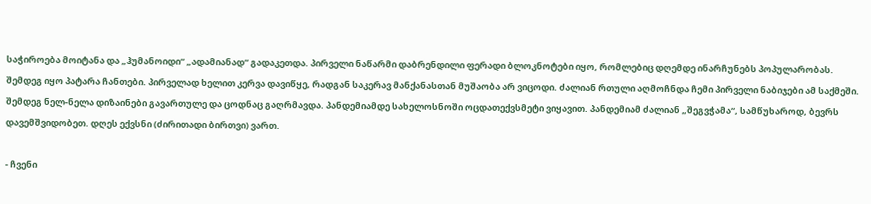საჭიროება მოიტანა და „ჰუმანოიდი“ „ადამიანად“ გადაკეთდა. პირველი ნაწარმი დაბრენდილი ფერადი ბლოკნოტები იყო, რომლებიც დღემდე ინარჩუნებს პოპულარობას. შემდეგ იყო პატარა ჩანთები. პირველად ხელით კერვა დავიწყე, რადგან საკერავ მანქანასთან მუშაობა არ ვიცოდი. ძალიან რთული აღმოჩნდა ჩემი პირველი ნაბიჯები ამ საქმეში. შემდეგ ნელ-ნელა დიზაინები გავართულე და ცოდნაც გაღრმავდა. პანდემიამდე სახელოსნოში ოცდათექვსმეტი ვიყავით. პანდემიამ ძალიან „შეგვჭამა“, სამწუხაროდ, ბევრს დავემშვიდობეთ. დღეს ექვსნი (ძირითადი ბირთვი) ვართ.

- ჩვენი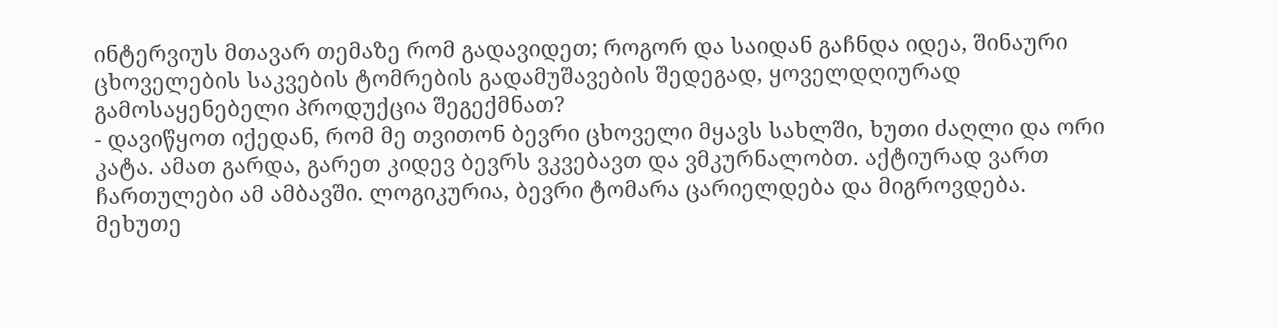ინტერვიუს მთავარ თემაზე რომ გადავიდეთ; როგორ და საიდან გაჩნდა იდეა, შინაური ცხოველების საკვების ტომრების გადამუშავების შედეგად, ყოველდღიურად გამოსაყენებელი პროდუქცია შეგექმნათ?
- დავიწყოთ იქედან, რომ მე თვითონ ბევრი ცხოველი მყავს სახლში, ხუთი ძაღლი და ორი კატა. ამათ გარდა, გარეთ კიდევ ბევრს ვკვებავთ და ვმკურნალობთ. აქტიურად ვართ ჩართულები ამ ამბავში. ლოგიკურია, ბევრი ტომარა ცარიელდება და მიგროვდება. მეხუთე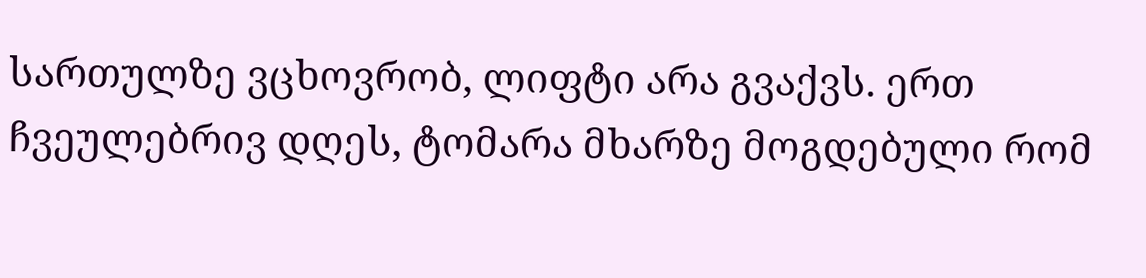სართულზე ვცხოვრობ, ლიფტი არა გვაქვს. ერთ ჩვეულებრივ დღეს, ტომარა მხარზე მოგდებული რომ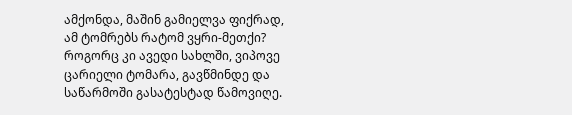ამქონდა, მაშინ გამიელვა ფიქრად, ამ ტომრებს რატომ ვყრი-მეთქი? როგორც კი ავედი სახლში, ვიპოვე ცარიელი ტომარა, გავწმინდე და საწარმოში გასატესტად წამოვიღე.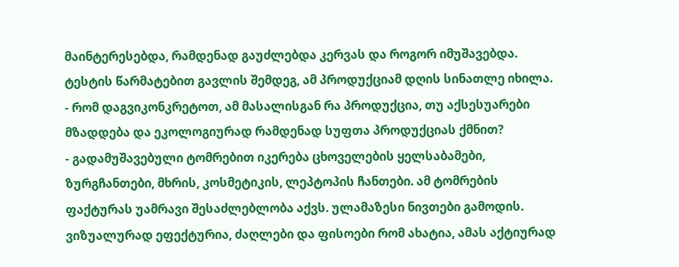მაინტერესებდა, რამდენად გაუძლებდა კერვას და როგორ იმუშავებდა. ტესტის წარმატებით გავლის შემდეგ, ამ პროდუქციამ დღის სინათლე იხილა.
- რომ დაგვიკონკრეტოთ, ამ მასალისგან რა პროდუქცია, თუ აქსესუარები მზადდება და ეკოლოგიურად რამდენად სუფთა პროდუქციას ქმნით?
- გადამუშავებული ტომრებით იკერება ცხოველების ყელსაბამები, ზურგჩანთები, მხრის, კოსმეტიკის, ლეპტოპის ჩანთები. ამ ტომრების ფაქტურას უამრავი შესაძლებლობა აქვს. ულამაზესი ნივთები გამოდის. ვიზუალურად ეფექტურია, ძაღლები და ფისოები რომ ახატია, ამას აქტიურად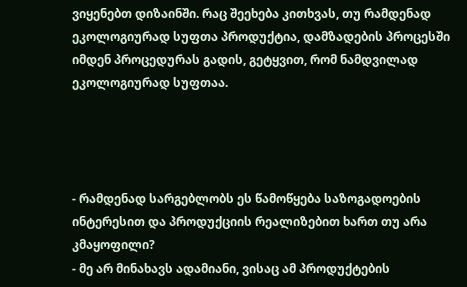ვიყენებთ დიზაინში. რაც შეეხება კითხვას, თუ რამდენად ეკოლოგიურად სუფთა პროდუქტია, დამზადების პროცესში იმდენ პროცედურას გადის, გეტყვით, რომ ნამდვილად ეკოლოგიურად სუფთაა.




- რამდენად სარგებლობს ეს წამოწყება საზოგადოების ინტერესით და პროდუქციის რეალიზებით ხართ თუ არა კმაყოფილი?
- მე არ მინახავს ადამიანი, ვისაც ამ პროდუქტების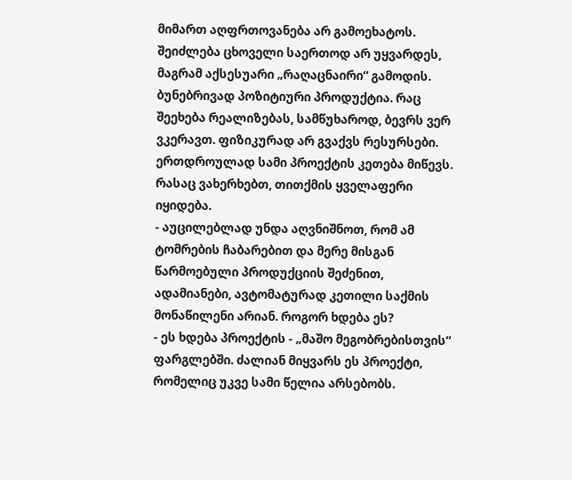მიმართ აღფრთოვანება არ გამოეხატოს. შეიძლება ცხოველი საერთოდ არ უყვარდეს, მაგრამ აქსესუარი „რაღაცნაირი“ გამოდის. ბუნებრივად პოზიტიური პროდუქტია. რაც შეეხება რეალიზებას, სამწუხაროდ, ბევრს ვერ ვკერავთ. ფიზიკურად არ გვაქვს რესურსები. ერთდროულად სამი პროექტის კეთება მიწევს. რასაც ვახერხებთ, თითქმის ყველაფერი იყიდება.
- აუცილებლად უნდა აღვნიშნოთ, რომ ამ ტომრების ჩაბარებით და მერე მისგან წარმოებული პროდუქციის შეძენით, ადამიანები, ავტომატურად კეთილი საქმის მონაწილენი არიან. როგორ ხდება ეს?
- ეს ხდება პროექტის - „მაშო მეგობრებისთვის“ ფარგლებში. ძალიან მიყვარს ეს პროექტი, რომელიც უკვე სამი წელია არსებობს.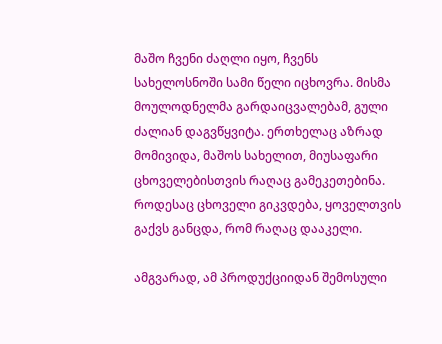მაშო ჩვენი ძაღლი იყო, ჩვენს სახელოსნოში სამი წელი იცხოვრა. მისმა მოულოდნელმა გარდაიცვალებამ, გული ძალიან დაგვწყვიტა. ერთხელაც აზრად მომივიდა, მაშოს სახელით, მიუსაფარი ცხოველებისთვის რაღაც გამეკეთებინა. როდესაც ცხოველი გიკვდება, ყოველთვის გაქვს განცდა, რომ რაღაც დააკელი.

ამგვარად, ამ პროდუქციიდან შემოსული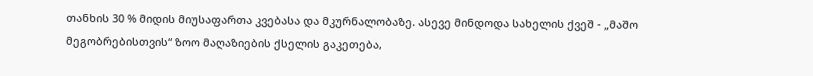თანხის 30 % მიდის მიუსაფართა კვებასა და მკურნალობაზე. ასევე მინდოდა სახელის ქვეშ - „მაშო მეგობრებისთვის“ ზოო მაღაზიების ქსელის გაკეთება,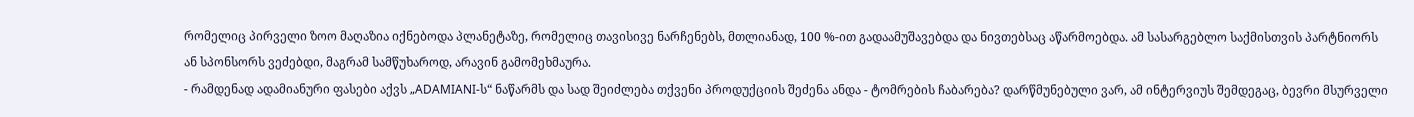რომელიც პირველი ზოო მაღაზია იქნებოდა პლანეტაზე, რომელიც თავისივე ნარჩენებს, მთლიანად, 100 %-ით გადაამუშავებდა და ნივთებსაც აწარმოებდა. ამ სასარგებლო საქმისთვის პარტნიორს ან სპონსორს ვეძებდი, მაგრამ სამწუხაროდ, არავინ გამომეხმაურა.
- რამდენად ადამიანური ფასები აქვს „ADAMIANI-ს“ ნაწარმს და სად შეიძლება თქვენი პროდუქციის შეძენა ანდა - ტომრების ჩაბარება? დარწმუნებული ვარ, ამ ინტერვიუს შემდეგაც, ბევრი მსურველი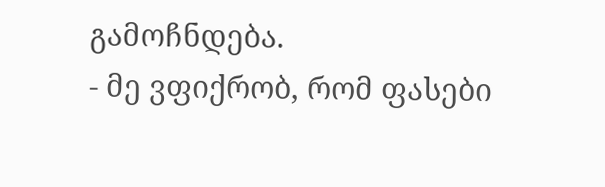გამოჩნდება.
- მე ვფიქრობ, რომ ფასები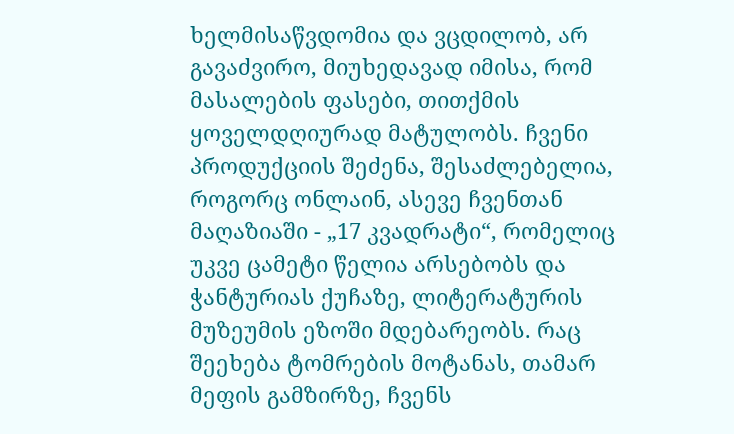ხელმისაწვდომია და ვცდილობ, არ გავაძვირო, მიუხედავად იმისა, რომ მასალების ფასები, თითქმის ყოველდღიურად მატულობს. ჩვენი პროდუქციის შეძენა, შესაძლებელია, როგორც ონლაინ, ასევე ჩვენთან მაღაზიაში - „17 კვადრატი“, რომელიც უკვე ცამეტი წელია არსებობს და ჭანტურიას ქუჩაზე, ლიტერატურის მუზეუმის ეზოში მდებარეობს. რაც შეეხება ტომრების მოტანას, თამარ მეფის გამზირზე, ჩვენს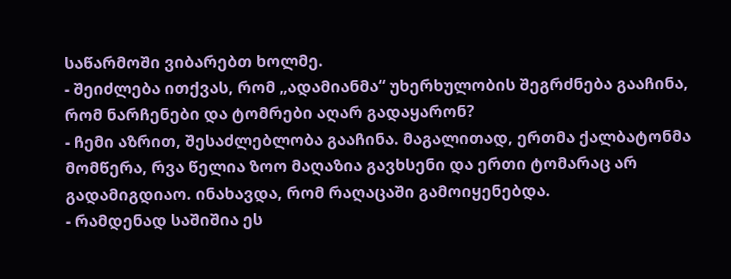საწარმოში ვიბარებთ ხოლმე.
- შეიძლება ითქვას, რომ „ადამიანმა“ უხერხულობის შეგრძნება გააჩინა, რომ ნარჩენები და ტომრები აღარ გადაყარონ?
- ჩემი აზრით, შესაძლებლობა გააჩინა. მაგალითად, ერთმა ქალბატონმა მომწერა, რვა წელია ზოო მაღაზია გავხსენი და ერთი ტომარაც არ გადამიგდიაო. ინახავდა, რომ რაღაცაში გამოიყენებდა.
- რამდენად საშიშია ეს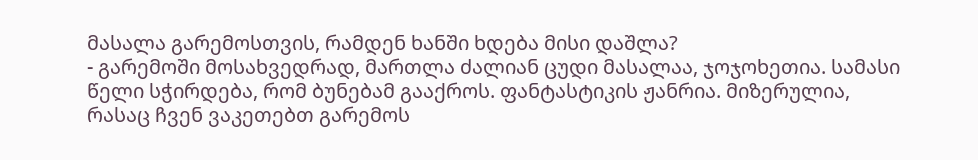მასალა გარემოსთვის, რამდენ ხანში ხდება მისი დაშლა?
- გარემოში მოსახვედრად, მართლა ძალიან ცუდი მასალაა, ჯოჯოხეთია. სამასი წელი სჭირდება, რომ ბუნებამ გააქროს. ფანტასტიკის ჟანრია. მიზერულია, რასაც ჩვენ ვაკეთებთ გარემოს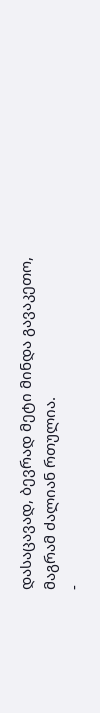დასაცავად, ბევრად მეტი მინდა გავაკეთო, მაგრამ ძალიან რთულია.
-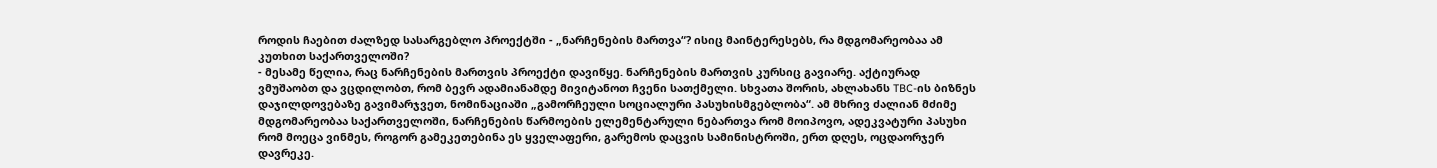როდის ჩაებით ძალზედ სასარგებლო პროექტში - „ნარჩენების მართვა“? ისიც მაინტერესებს, რა მდგომარეობაა ამ კუთხით საქართველოში?
- მესამე წელია, რაც ნარჩენების მართვის პროექტი დავიწყე. ნარჩენების მართვის კურსიც გავიარე. აქტიურად ვმუშაობთ და ვცდილობთ, რომ ბევრ ადამიანამდე მივიტანოთ ჩვენი სათქმელი. სხვათა შორის, ახლახანს TBC-ის ბიზნეს დაჯილდოვებაზე გავიმარჯვეთ, ნომინაციაში „გამორჩეული სოციალური პასუხისმგებლობა“. ამ მხრივ ძალიან მძიმე მდგომარეობაა საქართველოში, ნარჩენების წარმოების ელემენტარული ნებართვა რომ მოიპოვო, ადეკვატური პასუხი რომ მოეცა ვინმეს, როგორ გამეკეთებინა ეს ყველაფერი, გარემოს დაცვის სამინისტროში, ერთ დღეს, ოცდაორჯერ დავრეკე.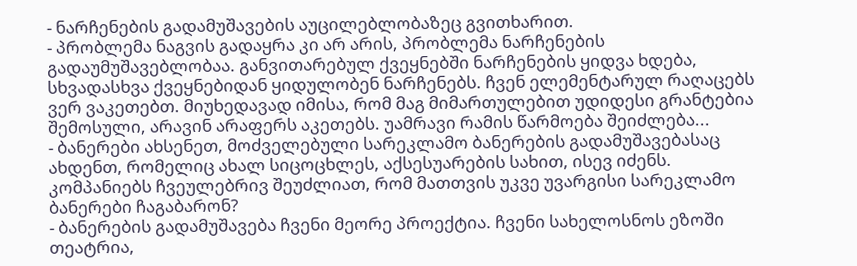- ნარჩენების გადამუშავების აუცილებლობაზეც გვითხარით.
- პრობლემა ნაგვის გადაყრა კი არ არის, პრობლემა ნარჩენების გადაუმუშავებლობაა. განვითარებულ ქვეყნებში ნარჩენების ყიდვა ხდება, სხვადასხვა ქვეყნებიდან ყიდულობენ ნარჩენებს. ჩვენ ელემენტარულ რაღაცებს ვერ ვაკეთებთ. მიუხედავად იმისა, რომ მაგ მიმართულებით უდიდესი გრანტებია შემოსული, არავინ არაფერს აკეთებს. უამრავი რამის წარმოება შეიძლება...
- ბანერები ახსენეთ, მოძველებული სარეკლამო ბანერების გადამუშავებასაც ახდენთ, რომელიც ახალ სიცოცხლეს, აქსესუარების სახით, ისევ იძენს. კომპანიებს ჩვეულებრივ შეუძლიათ, რომ მათთვის უკვე უვარგისი სარეკლამო ბანერები ჩაგაბარონ?
- ბანერების გადამუშავება ჩვენი მეორე პროექტია. ჩვენი სახელოსნოს ეზოში თეატრია,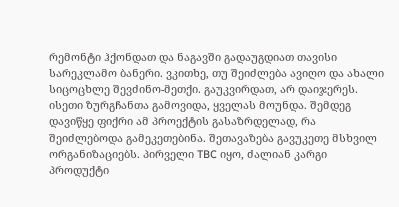რემონტი ჰქონდათ და ნაგავში გადაუგდიათ თავისი სარეკლამო ბანერი. ვკითხე, თუ შეიძლება ავიღო და ახალი სიცოცხლე შევძინო-მეთქი. გაუკვირდათ, არ დაიჯერეს. ისეთი ზურგჩანთა გამოვიდა, ყველას მოუნდა. შემდეგ დავიწყე ფიქრი ამ პროექტის გასაზრდელად, რა შეიძლებოდა გამეკეთებინა. შეთავაზება გავუკეთე მსხვილ ორგანიზაციებს. პირველი TBC იყო, ძალიან კარგი პროდუქტი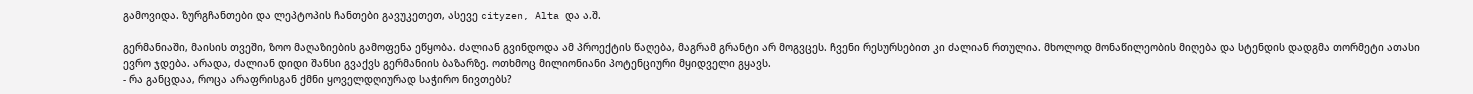გამოვიდა. ზურგჩანთები და ლეპტოპის ჩანთები გავუკეთეთ, ასევე cityzen, Alta და ა.შ.

გერმანიაში, მაისის თვეში, ზოო მაღაზიების გამოფენა ეწყობა. ძალიან გვინდოდა ამ პროექტის წაღება, მაგრამ გრანტი არ მოგვცეს. ჩვენი რესურსებით კი ძალიან რთულია. მხოლოდ მონაწილეობის მიღება და სტენდის დადგმა თორმეტი ათასი ევრო ჯდება. არადა, ძალიან დიდი შანსი გვაქვს გერმანიის ბაზარზე. ოთხმოც მილიონიანი პოტენციური მყიდველი გყავს.
- რა განცდაა, როცა არაფრისგან ქმნი ყოველდღიურად საჭირო ნივთებს?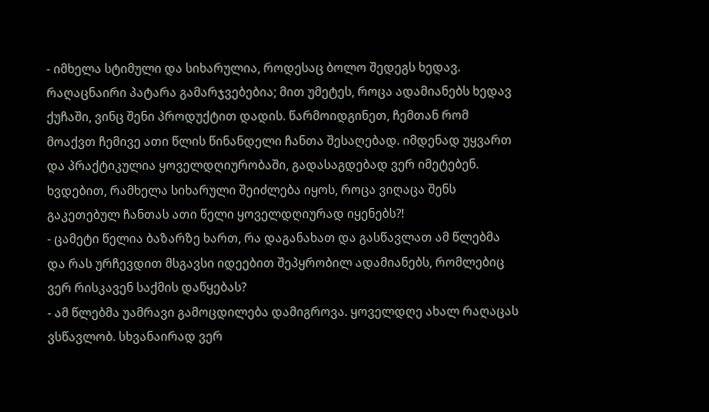- იმხელა სტიმული და სიხარულია, როდესაც ბოლო შედეგს ხედავ. რაღაცნაირი პატარა გამარჯვებებია; მით უმეტეს, როცა ადამიანებს ხედავ ქუჩაში, ვინც შენი პროდუქტით დადის. წარმოიდგინეთ, ჩემთან რომ მოაქვთ ჩემივე ათი წლის წინანდელი ჩანთა შესაღებად. იმდენად უყვართ და პრაქტიკულია ყოველდღიურობაში, გადასაგდებად ვერ იმეტებენ. ხვდებით, რამხელა სიხარული შეიძლება იყოს, როცა ვიღაცა შენს გაკეთებულ ჩანთას ათი წელი ყოველდღიურად იყენებს?!
- ცამეტი წელია ბაზარზე ხართ, რა დაგანახათ და გასწავლათ ამ წლებმა და რას ურჩევდით მსგავსი იდეებით შეპყრობილ ადამიანებს, რომლებიც ვერ რისკავენ საქმის დაწყებას?
- ამ წლებმა უამრავი გამოცდილება დამიგროვა. ყოველდღე ახალ რაღაცას ვსწავლობ. სხვანაირად ვერ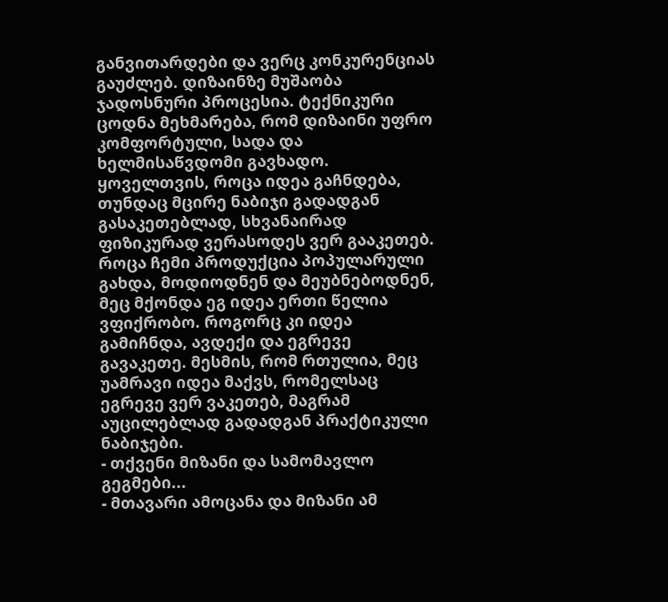განვითარდები და ვერც კონკურენციას გაუძლებ. დიზაინზე მუშაობა ჯადოსნური პროცესია. ტექნიკური ცოდნა მეხმარება, რომ დიზაინი უფრო კომფორტული, სადა და ხელმისაწვდომი გავხადო. ყოველთვის, როცა იდეა გაჩნდება, თუნდაც მცირე ნაბიჯი გადადგან გასაკეთებლად, სხვანაირად ფიზიკურად ვერასოდეს ვერ გააკეთებ.
როცა ჩემი პროდუქცია პოპულარული გახდა, მოდიოდნენ და მეუბნებოდნენ, მეც მქონდა ეგ იდეა ერთი წელია ვფიქრობო. როგორც კი იდეა გამიჩნდა, ავდექი და ეგრევე გავაკეთე. მესმის, რომ რთულია, მეც უამრავი იდეა მაქვს, რომელსაც ეგრევე ვერ ვაკეთებ, მაგრამ აუცილებლად გადადგან პრაქტიკული ნაბიჯები.
- თქვენი მიზანი და სამომავლო გეგმები...
- მთავარი ამოცანა და მიზანი ამ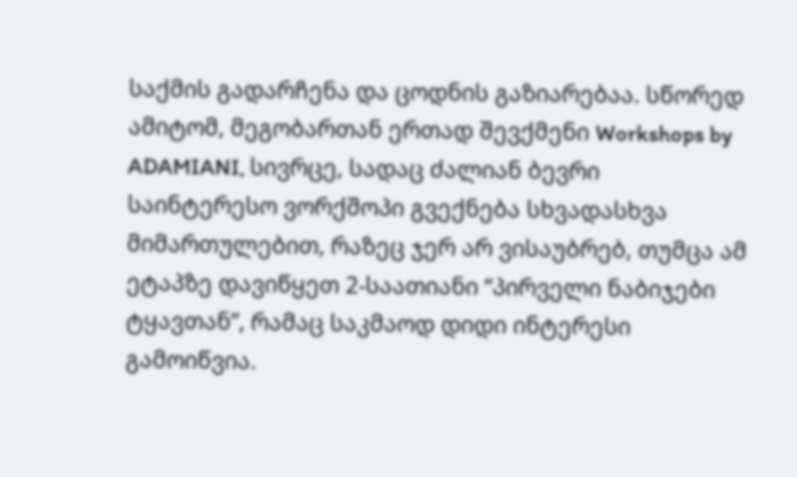საქმის გადარჩენა და ცოდნის გაზიარებაა. სწორედ ამიტომ, მეგობართან ერთად შევქმენი Workshops by ADAMIANI, სივრცე, სადაც ძალიან ბევრი საინტერესო ვორქშოპი გვექნება სხვადასხვა მიმართულებით, რაზეც ჯერ არ ვისაუბრებ, თუმცა ამ ეტაპზე დავიწყეთ 2-საათიანი “პირველი ნაბიჯები ტყავთან”, რამაც საკმაოდ დიდი ინტერესი გამოიწვია.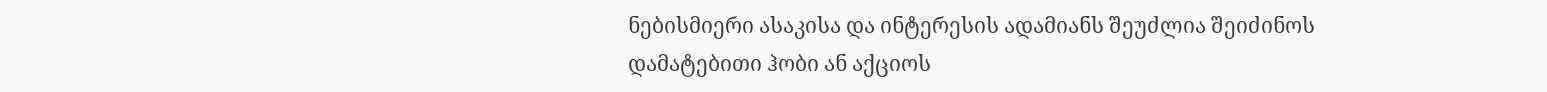ნებისმიერი ასაკისა და ინტერესის ადამიანს შეუძლია შეიძინოს დამატებითი ჰობი ან აქციოს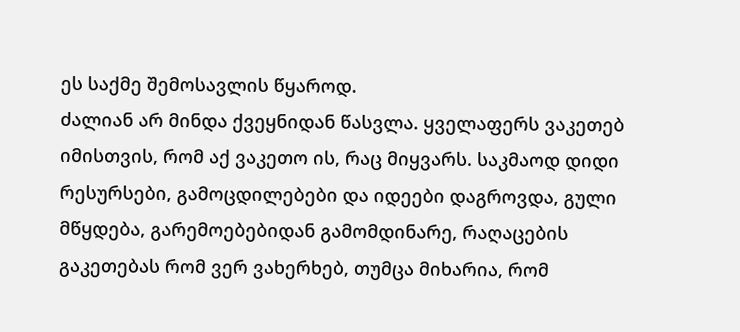ეს საქმე შემოსავლის წყაროდ.
ძალიან არ მინდა ქვეყნიდან წასვლა. ყველაფერს ვაკეთებ იმისთვის, რომ აქ ვაკეთო ის, რაც მიყვარს. საკმაოდ დიდი რესურსები, გამოცდილებები და იდეები დაგროვდა, გული მწყდება, გარემოებებიდან გამომდინარე, რაღაცების გაკეთებას რომ ვერ ვახერხებ, თუმცა მიხარია, რომ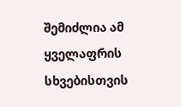შემიძლია ამ ყველაფრის სხვებისთვის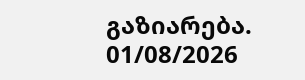გაზიარება.
01/08/2026